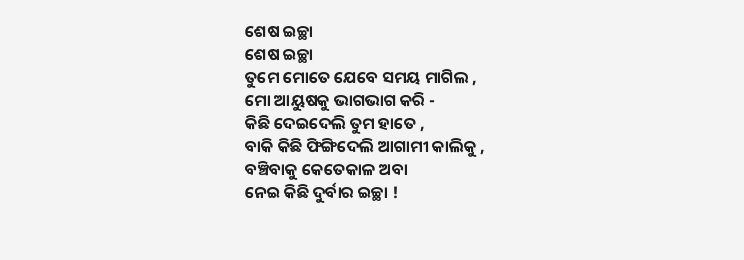ଶେଷ ଇଚ୍ଛା
ଶେଷ ଇଚ୍ଛା
ତୁମେ ମୋତେ ଯେବେ ସମୟ ମାଗିଲ ,
ମୋ ଆୟୁଷକୁ ଭାଗଭାଗ କରି -
କିଛି ଦେଇଦେଲି ତୁମ ହାତେ ,
ବାକି କିଛି ଫିଙ୍ଗିଦେଲି ଆଗାମୀ କାଲିକୁ ,
ବଞ୍ଚିବାକୁ କେତେକାଳ ଅବା
ନେଇ କିଛି ଦୁର୍ବାର ଇଚ୍ଛା !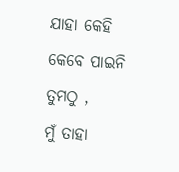ଯାହା କେହି କେବେ ପାଇନି ତୁମଠୁ ,
ମୁଁ ତାହା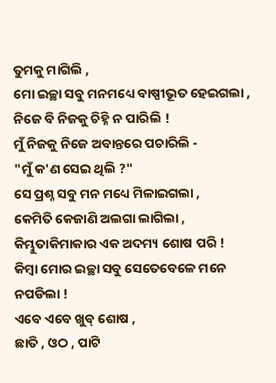ତୁମକୁ ମାଗିଲି ,
ମୋ ଇଚ୍ଛା ସବୁ ମନମଧ୍ୟେ ବାଷ୍ପୀଭୂତ ହେଇଗଲା ,
ନିଜେ ବି ନିଜକୁ ଚିହ୍ନି ନ ପାରିଲି !
ମୁଁ ନିଜକୁ ନିଜେ ଅବାନ୍ତରେ ପଚାରିଲି -
"ମୁଁ କ'ଣ ସେଇ ଥିଲି ?"
ସେ ପ୍ରଶ୍ନ ସବୁ ମନ ମଧ୍ୟେ ମିଳାଇଗଲା ,
କେମିତି କେଜାଣି ଅଲଗା ଲାଗିଲା ,
କିମ୍ଭୁତାକିମାକାର ଏକ ଅଦମ୍ୟ ଶୋଷ ପରି !
କିମ୍ବା ମୋର ଇଚ୍ଛା ସବୁ ସେତେବେଳେ ମନେ ନପଡିଲା !
ଏବେ ଏବେ ଖୁବ୍ ଶୋଷ ,
ଛାତି , ଓଠ , ପାଟି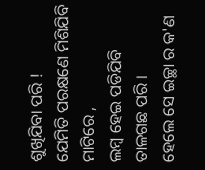ଶୁଖିଯିବା ପରି !
ଯେମିତି ପରକ୍ଷଣେ ମିଶିଯିବି ମାଟିରେ ,
ଲମ୍ବ ହେଇ ପଡିଯିବି ତାଳଗଛ ପରି ।
ହେଲେ ସେ ଇଚ୍ଛା ର କ'ଣ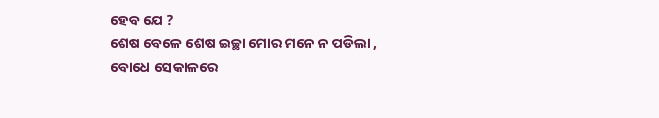ହେବ ଯେ ?
ଶେଷ ବେଳେ ଶେଷ ଇଚ୍ଛା ମୋର ମନେ ନ ପଡିଲା ,
ବୋଧେ ସେକାଳରେ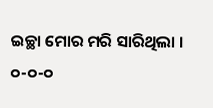ଇଚ୍ଛା ମୋର ମରି ସାରିଥିଲା ।
୦-୦-୦